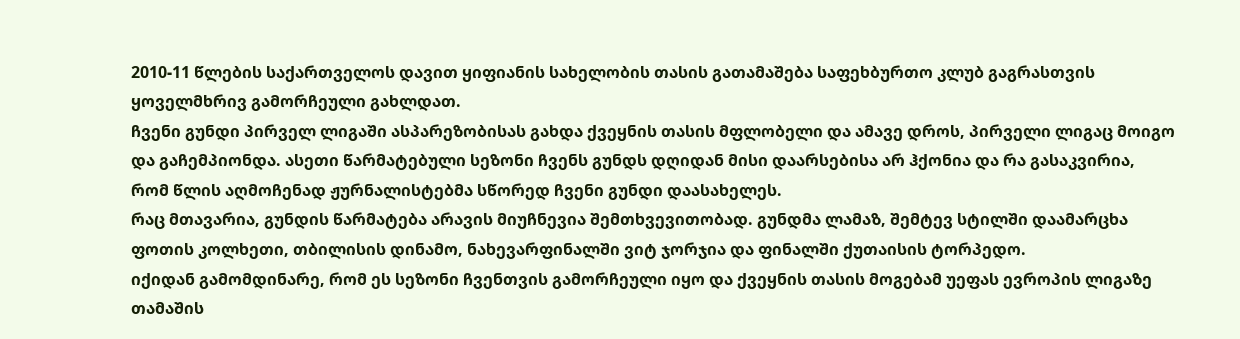2010-11 წლების საქართველოს დავით ყიფიანის სახელობის თასის გათამაშება საფეხბურთო კლუბ გაგრასთვის ყოველმხრივ გამორჩეული გახლდათ.
ჩვენი გუნდი პირველ ლიგაში ასპარეზობისას გახდა ქვეყნის თასის მფლობელი და ამავე დროს, პირველი ლიგაც მოიგო და გაჩემპიონდა. ასეთი წარმატებული სეზონი ჩვენს გუნდს დღიდან მისი დაარსებისა არ ჰქონია და რა გასაკვირია, რომ წლის აღმოჩენად ჟურნალისტებმა სწორედ ჩვენი გუნდი დაასახელეს.
რაც მთავარია, გუნდის წარმატება არავის მიუჩნევია შემთხვევითობად. გუნდმა ლამაზ, შემტევ სტილში დაამარცხა ფოთის კოლხეთი, თბილისის დინამო, ნახევარფინალში ვიტ ჯორჯია და ფინალში ქუთაისის ტორპედო.
იქიდან გამომდინარე, რომ ეს სეზონი ჩვენთვის გამორჩეული იყო და ქვეყნის თასის მოგებამ უეფას ევროპის ლიგაზე თამაშის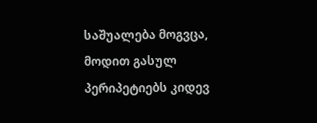საშუალება მოგვცა, მოდით გასულ პერიპეტიებს კიდევ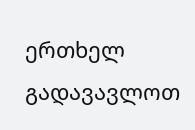ერთხელ გადავავლოთ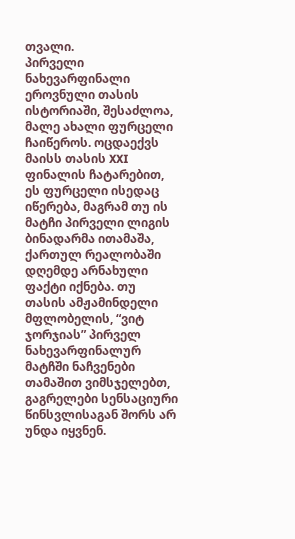თვალი.
პირველი ნახევარფინალი
ეროვნული თასის ისტორიაში, შესაძლოა, მალე ახალი ფურცელი ჩაიწეროს. ოცდაექვს მაისს თასის XXI ფინალის ჩატარებით, ეს ფურცელი ისედაც იწერება, მაგრამ თუ ის მატჩი პირველი ლიგის ბინადარმა ითამაშა, ქართულ რეალობაში დღემდე არნახული ფაქტი იქნება. თუ თასის ამჟამინდელი მფლობელის, “ვიტ ჯორჯიას” პირველ ნახევარფინალურ მატჩში ნაჩვენები თამაშით ვიმსჯელებთ, გაგრელები სენსაციური წინსვლისაგან შორს არ უნდა იყვნენ.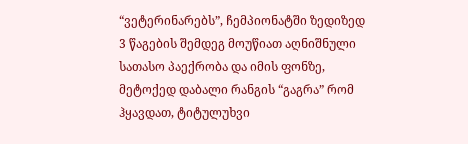“ვეტერინარებს”, ჩემპიონატში ზედიზედ 3 წაგების შემდეგ მოუწიათ აღნიშნული სათასო პაექრობა და იმის ფონზე, მეტოქედ დაბალი რანგის “გაგრა” რომ ჰყავდათ, ტიტულუხვი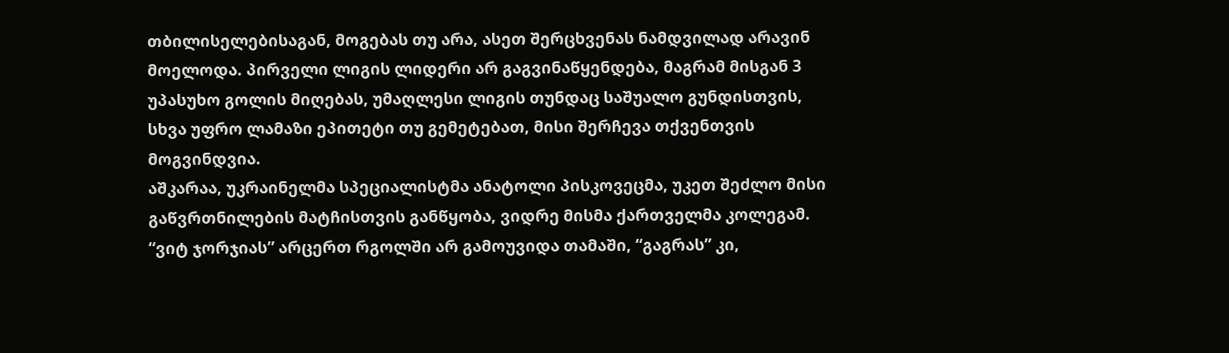თბილისელებისაგან, მოგებას თუ არა, ასეთ შერცხვენას ნამდვილად არავინ მოელოდა. პირველი ლიგის ლიდერი არ გაგვინაწყენდება, მაგრამ მისგან 3 უპასუხო გოლის მიღებას, უმაღლესი ლიგის თუნდაც საშუალო გუნდისთვის, სხვა უფრო ლამაზი ეპითეტი თუ გემეტებათ, მისი შერჩევა თქვენთვის მოგვინდვია.
აშკარაა, უკრაინელმა სპეციალისტმა ანატოლი პისკოვეცმა, უკეთ შეძლო მისი გაწვრთნილების მატჩისთვის განწყობა, ვიდრე მისმა ქართველმა კოლეგამ. “ვიტ ჯორჯიას” არცერთ რგოლში არ გამოუვიდა თამაში, “გაგრას” კი,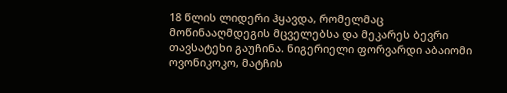18 წლის ლიდერი ჰყავდა, რომელმაც მოწინააღმდეგის მცველებსა და მეკარეს ბევრი თავსატეხი გაუჩინა. ნიგერიელი ფორვარდი აბაიომი ოვონიკოკო, მატჩის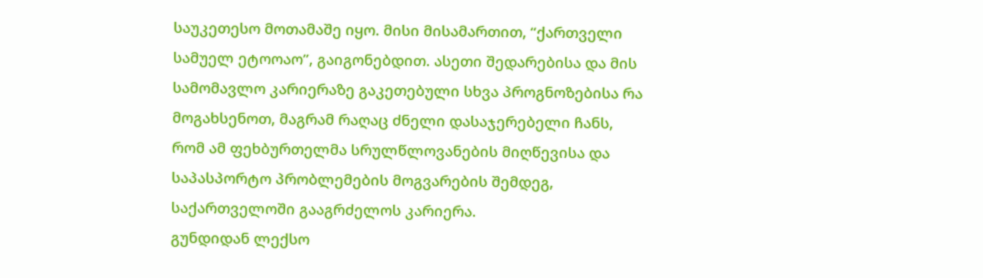საუკეთესო მოთამაშე იყო. მისი მისამართით, “ქართველი სამუელ ეტოოაო”, გაიგონებდით. ასეთი შედარებისა და მის სამომავლო კარიერაზე გაკეთებული სხვა პროგნოზებისა რა მოგახსენოთ, მაგრამ რაღაც ძნელი დასაჯერებელი ჩანს, რომ ამ ფეხბურთელმა სრულწლოვანების მიღწევისა და საპასპორტო პრობლემების მოგვარების შემდეგ, საქართველოში გააგრძელოს კარიერა.
გუნდიდან ლექსო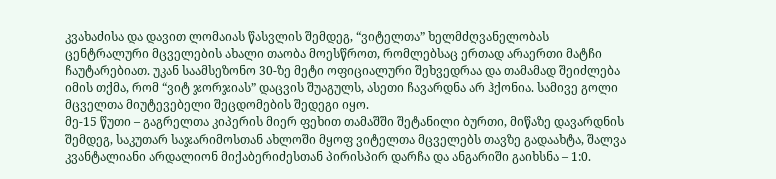კვახაძისა და დავით ლომაიას წასვლის შემდეგ, “ვიტელთა” ხელმძღვანელობას ცენტრალური მცველების ახალი თაობა მოესწროთ, რომლებსაც ერთად არაერთი მატჩი ჩაუტარებიათ. უკან საამსეზონო 30-ზე მეტი ოფიციალური შეხვედრაა და თამამად შეიძლება იმის თქმა, რომ “ვიტ ჯორჯიას” დაცვის შუაგულს, ასეთი ჩავარდნა არ ჰქონია. სამივე გოლი მცველთა მიუტევებელი შეცდომების შედეგი იყო.
მე-15 წუთი – გაგრელთა კიპერის მიერ ფეხით თამაშში შეტანილი ბურთი, მიწაზე დავარდნის შემდეგ, საკუთარ საჯარიმოსთან ახლოში მყოფ ვიტელთა მცველებს თავზე გადაახტა, შალვა კვანტალიანი არდალიონ მიქაბერიძესთან პირისპირ დარჩა და ანგარიში გაიხსნა – 1:0.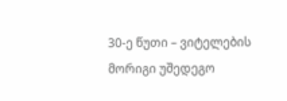30-ე წუთი – ვიტელების მორიგი უშედეგო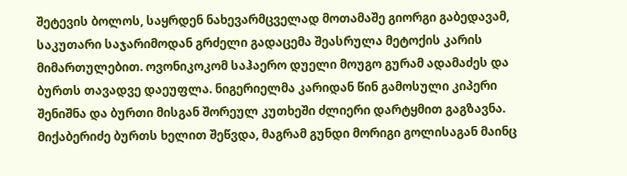შეტევის ბოლოს, საყრდენ ნახევარმცველად მოთამაშე გიორგი გაბედავამ, საკუთარი საჯარიმოდან გრძელი გადაცემა შეასრულა მეტოქის კარის მიმართულებით. ოვონიკოკომ საჰაერო დუელი მოუგო გურამ ადამაძეს და ბურთს თავადვე დაეუფლა. ნიგერიელმა კარიდან წინ გამოსული კიპერი შენიშნა და ბურთი მისგან შორეულ კუთხეში ძლიერი დარტყმით გაგზავნა. მიქაბერიძე ბურთს ხელით შეწვდა, მაგრამ გუნდი მორიგი გოლისაგან მაინც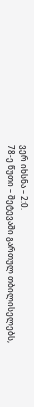ვერ იხსნა – 2:0.
78-ე წუთი – შეტევაში გართულ თბილისელებს,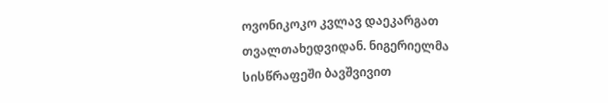ოვონიკოკო კვლავ დაეკარგათ თვალთახედვიდან. ნიგერიელმა სისწრაფეში ბავშვივით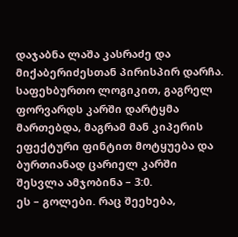დაჯაბნა ლაშა კასრაძე და მიქაბერიძესთან პირისპირ დარჩა. საფეხბურთო ლოგიკით, გაგრელ ფორვარდს კარში დარტყმა მართებდა, მაგრამ მან კიპერის ეფექტური ფინტით მოტყუება და ბურთიანად ცარიელ კარში შესვლა ამჯობინა – 3:0.
ეს – გოლები. რაც შეეხება,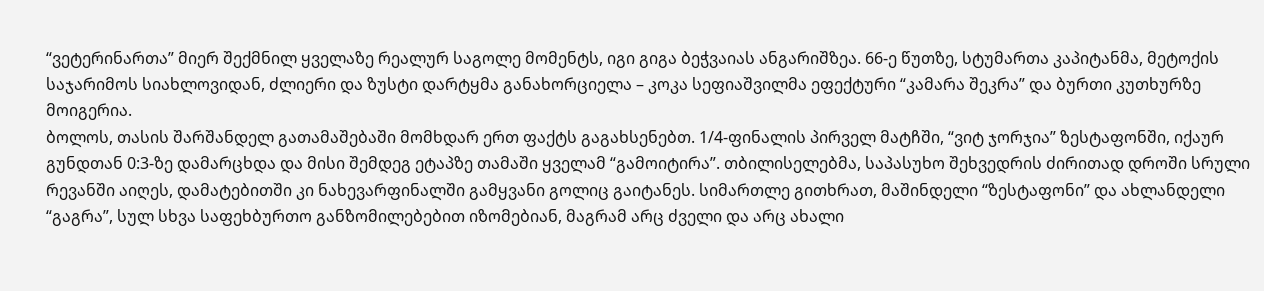“ვეტერინართა” მიერ შექმნილ ყველაზე რეალურ საგოლე მომენტს, იგი გიგა ბეჭვაიას ანგარიშზეა. 66-ე წუთზე, სტუმართა კაპიტანმა, მეტოქის საჯარიმოს სიახლოვიდან, ძლიერი და ზუსტი დარტყმა განახორციელა – კოკა სეფიაშვილმა ეფექტური “კამარა შეკრა” და ბურთი კუთხურზე მოიგერია.
ბოლოს, თასის შარშანდელ გათამაშებაში მომხდარ ერთ ფაქტს გაგახსენებთ. 1/4-ფინალის პირველ მატჩში, “ვიტ ჯორჯია” ზესტაფონში, იქაურ გუნდთან 0:3-ზე დამარცხდა და მისი შემდეგ ეტაპზე თამაში ყველამ “გამოიტირა”. თბილისელებმა, საპასუხო შეხვედრის ძირითად დროში სრული რევანში აიღეს, დამატებითში კი ნახევარფინალში გამყვანი გოლიც გაიტანეს. სიმართლე გითხრათ, მაშინდელი “ზესტაფონი” და ახლანდელი “გაგრა”, სულ სხვა საფეხბურთო განზომილებებით იზომებიან, მაგრამ არც ძველი და არც ახალი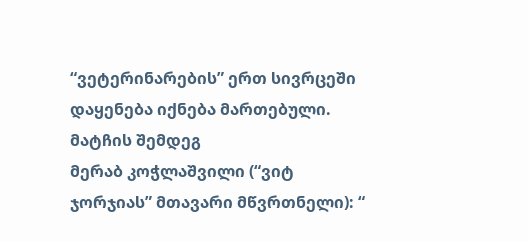“ვეტერინარების” ერთ სივრცეში დაყენება იქნება მართებული.
მატჩის შემდეგ
მერაბ კოჭლაშვილი (“ვიტ ჯორჯიას” მთავარი მწვრთნელი): “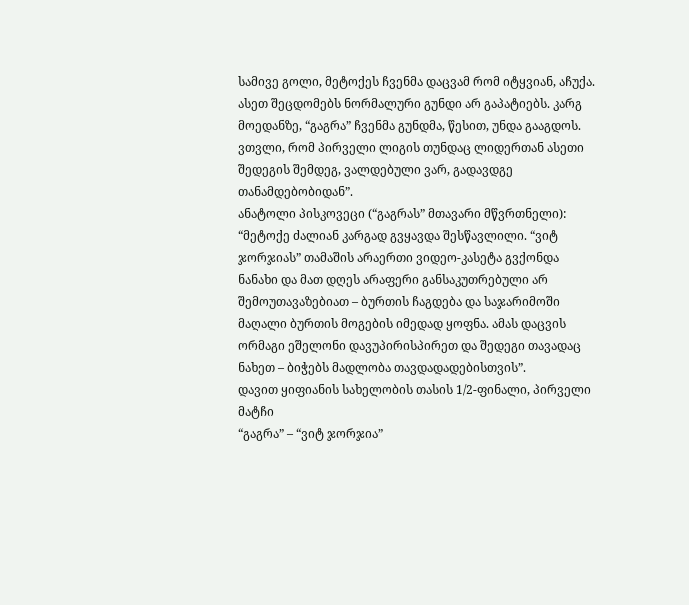სამივე გოლი, მეტოქეს ჩვენმა დაცვამ რომ იტყვიან, აჩუქა. ასეთ შეცდომებს ნორმალური გუნდი არ გაპატიებს. კარგ მოედანზე, “გაგრა” ჩვენმა გუნდმა, წესით, უნდა გააგდოს. ვთვლი, რომ პირველი ლიგის თუნდაც ლიდერთან ასეთი შედეგის შემდეგ, ვალდებული ვარ, გადავდგე თანამდებობიდან”.
ანატოლი პისკოვეცი (“გაგრას” მთავარი მწვრთნელი): “მეტოქე ძალიან კარგად გვყავდა შესწავლილი. “ვიტ ჯორჯიას” თამაშის არაერთი ვიდეო-კასეტა გვქონდა ნანახი და მათ დღეს არაფერი განსაკუთრებული არ შემოუთავაზებიათ – ბურთის ჩაგდება და საჯარიმოში მაღალი ბურთის მოგების იმედად ყოფნა. ამას დაცვის ორმაგი ეშელონი დავუპირისპირეთ და შედეგი თავადაც ნახეთ – ბიჭებს მადლობა თავდადადებისთვის”.
დავით ყიფიანის სახელობის თასის 1/2-ფინალი, პირველი მატჩი
“გაგრა” – “ვიტ ჯორჯია”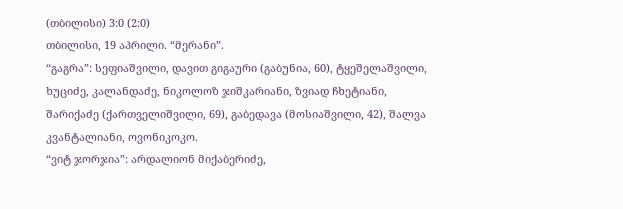(თბილისი) 3:0 (2:0)
თბილისი, 19 აპრილი. “მერანი”.
“გაგრა”: სეფიაშვილი, დავით გიგაური (გაბუნია, 60), ტყეშელაშვილი, ხუციძე, კალანდაძე, ნიკოლოზ ჯიშკარიანი, ზვიად ჩხეტიანი, შარიქაძე (ქართველიშვილი, 69), გაბედავა (მოსიაშვილი, 42), შალვა კვანტალიანი, ოვონიკოკო.
“ვიტ ჯორჯია”: არდალიონ მიქაბერიძე,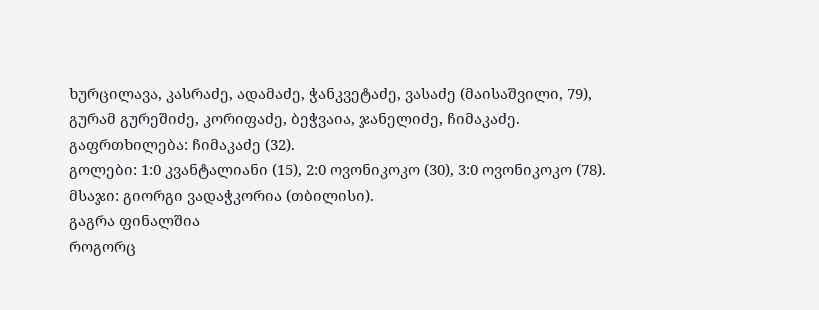ხურცილავა, კასრაძე, ადამაძე, ჭანკვეტაძე, ვასაძე (მაისაშვილი, 79), გურამ გურეშიძე, კორიფაძე, ბეჭვაია, ჯანელიძე, ჩიმაკაძე.
გაფრთხილება: ჩიმაკაძე (32).
გოლები: 1:0 კვანტალიანი (15), 2:0 ოვონიკოკო (30), 3:0 ოვონიკოკო (78).
მსაჯი: გიორგი ვადაჭკორია (თბილისი).
გაგრა ფინალშია
როგორც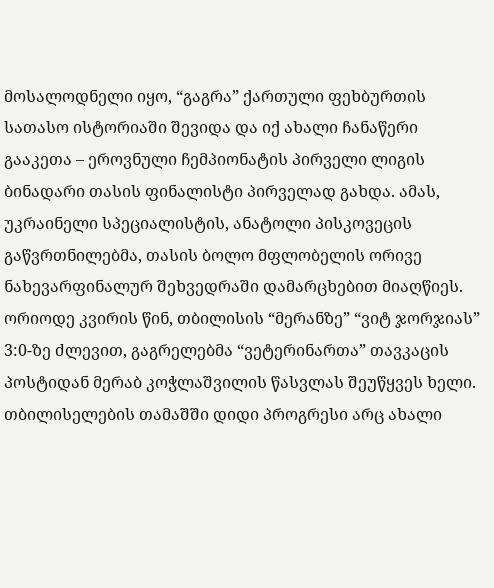მოსალოდნელი იყო, “გაგრა” ქართული ფეხბურთის სათასო ისტორიაში შევიდა და იქ ახალი ჩანაწერი გააკეთა – ეროვნული ჩემპიონატის პირველი ლიგის ბინადარი თასის ფინალისტი პირველად გახდა. ამას, უკრაინელი სპეციალისტის, ანატოლი პისკოვეცის გაწვრთნილებმა, თასის ბოლო მფლობელის ორივე ნახევარფინალურ შეხვედრაში დამარცხებით მიაღწიეს.
ორიოდე კვირის წინ, თბილისის “მერანზე” “ვიტ ჯორჯიას” 3:0-ზე ძლევით, გაგრელებმა “ვეტერინართა” თავკაცის პოსტიდან მერაბ კოჭლაშვილის წასვლას შეუწყვეს ხელი. თბილისელების თამაშში დიდი პროგრესი არც ახალი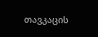თავკაცის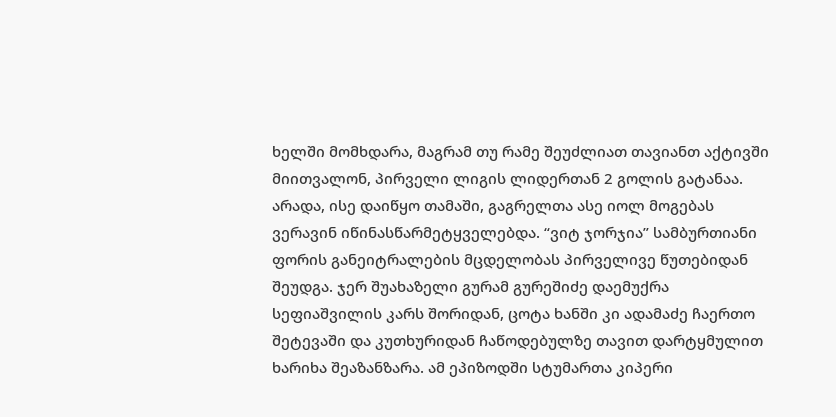ხელში მომხდარა, მაგრამ თუ რამე შეუძლიათ თავიანთ აქტივში მიითვალონ, პირველი ლიგის ლიდერთან 2 გოლის გატანაა.
არადა, ისე დაიწყო თამაში, გაგრელთა ასე იოლ მოგებას ვერავინ იწინასწარმეტყველებდა. “ვიტ ჯორჯია” სამბურთიანი ფორის განეიტრალების მცდელობას პირველივე წუთებიდან შეუდგა. ჯერ შუახაზელი გურამ გურეშიძე დაემუქრა სეფიაშვილის კარს შორიდან, ცოტა ხანში კი ადამაძე ჩაერთო შეტევაში და კუთხურიდან ჩაწოდებულზე თავით დარტყმულით ხარიხა შეაზანზარა. ამ ეპიზოდში სტუმართა კიპერი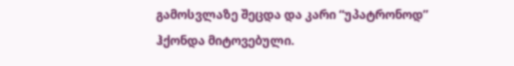გამოსვლაზე შეცდა და კარი “უპატრონოდ” ჰქონდა მიტოვებული.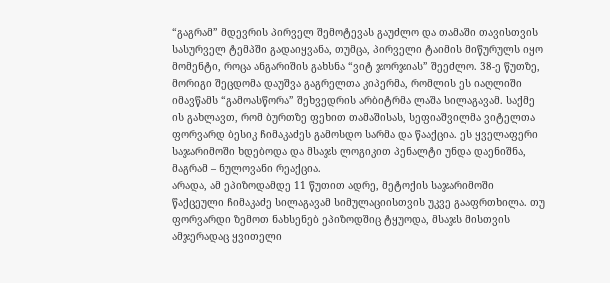“გაგრამ” მდევრის პირველ შემოტევას გაუძლო და თამაში თავისთვის სასურველ ტემპში გადაიყვანა, თუმცა, პირველი ტაიმის მიწურულს იყო მომენტი, როცა ანგარიშის გახსნა “ვიტ ჯორჯიას” შეეძლო. 38-ე წუთზე, მორიგი შეცდომა დაუშვა გაგრელთა კიპერმა, რომლის ეს იაღლიში იმავწამს “გამოასწორა” შეხვედრის არბიტრმა ლაშა სილაგავამ. საქმე ის გახლავთ, რომ ბურთზე ფეხით თამაშისას, სეფიაშვილმა ვიტელთა ფორვარდ ბესიკ ჩიმაკაძეს გამოსდო სარმა და წააქცია. ეს ყველაფერი საჯარიმოში ხდებოდა და მსაჯს ლოგიკით პენალტი უნდა დაენიშნა, მაგრამ – ნულოვანი რეაქცია.
არადა, ამ ეპიზოდამდე 11 წუთით ადრე, მეტოქის საჯარიმოში წაქცეული ჩიმაკაძე სილაგავამ სიმულაციისთვის უკვე გააფრთხილა. თუ ფორვარდი ზემოთ ნახსენებ ეპიზოდშიც ტყუოდა, მსაჯს მისთვის ამჯერადაც ყვითელი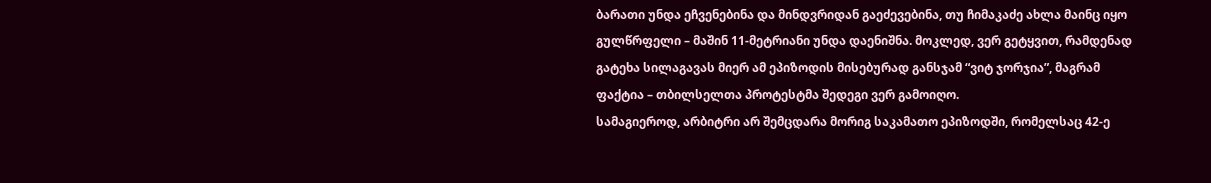ბარათი უნდა ეჩვენებინა და მინდვრიდან გაეძევებინა, თუ ჩიმაკაძე ახლა მაინც იყო გულწრფელი – მაშინ 11-მეტრიანი უნდა დაენიშნა. მოკლედ, ვერ გეტყვით, რამდენად გატეხა სილაგავას მიერ ამ ეპიზოდის მისებურად განსჯამ “ვიტ ჯორჯია”, მაგრამ ფაქტია – თბილსელთა პროტესტმა შედეგი ვერ გამოიღო.
სამაგიეროდ, არბიტრი არ შემცდარა მორიგ საკამათო ეპიზოდში, რომელსაც 42-ე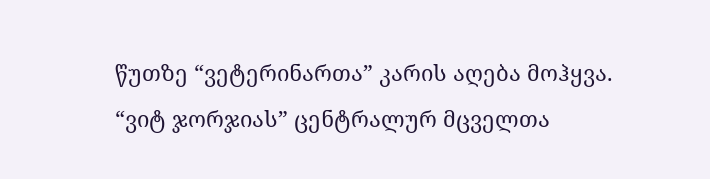წუთზე “ვეტერინართა” კარის აღება მოჰყვა. “ვიტ ჯორჯიას” ცენტრალურ მცველთა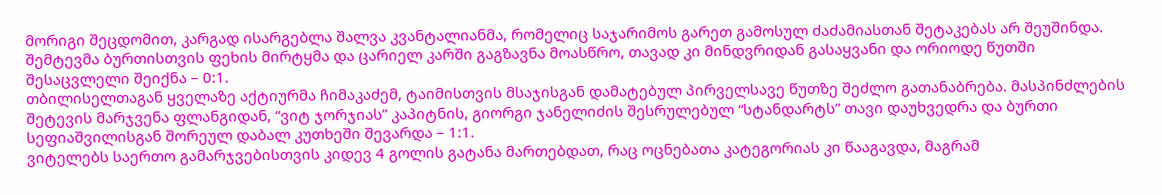მორიგი შეცდომით, კარგად ისარგებლა შალვა კვანტალიანმა, რომელიც საჯარიმოს გარეთ გამოსულ ძაძამიასთან შეტაკებას არ შეუშინდა. შემტევმა ბურთისთვის ფეხის მირტყმა და ცარიელ კარში გაგზავნა მოასწრო, თავად კი მინდვრიდან გასაყვანი და ორიოდე წუთში შესაცვლელი შეიქნა – 0:1.
თბილისელთაგან ყველაზე აქტიურმა ჩიმაკაძემ, ტაიმისთვის მსაჯისგან დამატებულ პირველსავე წუთზე შეძლო გათანაბრება. მასპინძლების შეტევის მარჯვენა ფლანგიდან, “ვიტ ჯორჯიას” კაპიტნის, გიორგი ჯანელიძის შესრულებულ “სტანდარტს” თავი დაუხვედრა და ბურთი სეფიაშვილისგან შორეულ დაბალ კუთხეში შევარდა – 1:1.
ვიტელებს საერთო გამარჯვებისთვის კიდევ 4 გოლის გატანა მართებდათ, რაც ოცნებათა კატეგორიას კი წააგავდა, მაგრამ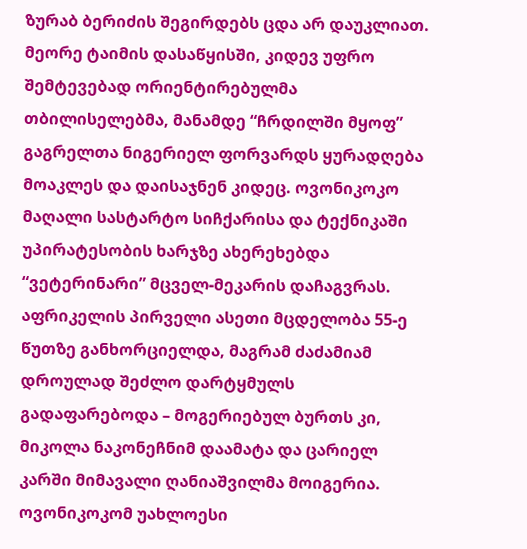ზურაბ ბერიძის შეგირდებს ცდა არ დაუკლიათ. მეორე ტაიმის დასაწყისში, კიდევ უფრო შემტევებად ორიენტირებულმა თბილისელებმა, მანამდე “ჩრდილში მყოფ” გაგრელთა ნიგერიელ ფორვარდს ყურადღება მოაკლეს და დაისაჯნენ კიდეც. ოვონიკოკო მაღალი სასტარტო სიჩქარისა და ტექნიკაში უპირატესობის ხარჯზე ახერეხებდა “ვეტერინარი” მცველ-მეკარის დაჩაგვრას.
აფრიკელის პირველი ასეთი მცდელობა 55-ე წუთზე განხორციელდა, მაგრამ ძაძამიამ დროულად შეძლო დარტყმულს გადაფარებოდა – მოგერიებულ ბურთს კი, მიკოლა ნაკონეჩნიმ დაამატა და ცარიელ კარში მიმავალი ღანიაშვილმა მოიგერია. ოვონიკოკომ უახლოესი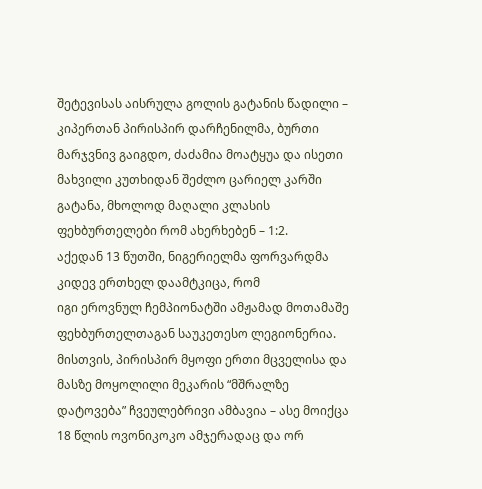შეტევისას აისრულა გოლის გატანის წადილი – კიპერთან პირისპირ დარჩენილმა, ბურთი მარჯვნივ გაიგდო, ძაძამია მოატყუა და ისეთი მახვილი კუთხიდან შეძლო ცარიელ კარში გატანა, მხოლოდ მაღალი კლასის ფეხბურთელები რომ ახერხებენ – 1:2.
აქედან 13 წუთში, ნიგერიელმა ფორვარდმა კიდევ ერთხელ დაამტკიცა, რომ
იგი ეროვნულ ჩემპიონატში ამჟამად მოთამაშე ფეხბურთელთაგან საუკეთესო ლეგიონერია. მისთვის, პირისპირ მყოფი ერთი მცველისა და მასზე მოყოლილი მეკარის “მშრალზე დატოვება” ჩვეულებრივი ამბავია – ასე მოიქცა 18 წლის ოვონიკოკო ამჯერადაც და ორ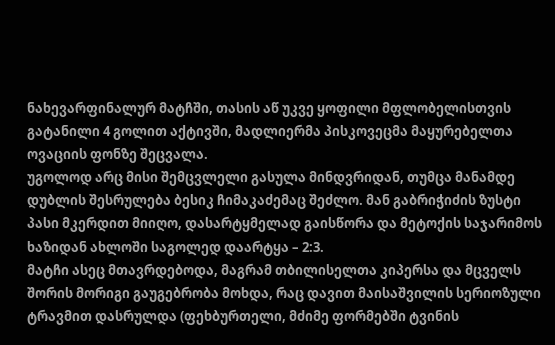ნახევარფინალურ მატჩში, თასის აწ უკვე ყოფილი მფლობელისთვის გატანილი 4 გოლით აქტივში, მადლიერმა პისკოვეცმა მაყურებელთა ოვაციის ფონზე შეცვალა.
უგოლოდ არც მისი შემცვლელი გასულა მინდვრიდან, თუმცა მანამდე დუბლის შესრულება ბესიკ ჩიმაკაძემაც შეძლო. მან გაბრიჭიძის ზუსტი პასი მკერდით მიიღო, დასარტყმელად გაისწორა და მეტოქის საჯარიმოს ხაზიდან ახლოში საგოლედ დაარტყა – 2:3.
მატჩი ასეც მთავრდებოდა, მაგრამ თბილისელთა კიპერსა და მცველს შორის მორიგი გაუგებრობა მოხდა, რაც დავით მაისაშვილის სერიოზული ტრავმით დასრულდა (ფეხბურთელი, მძიმე ფორმებში ტვინის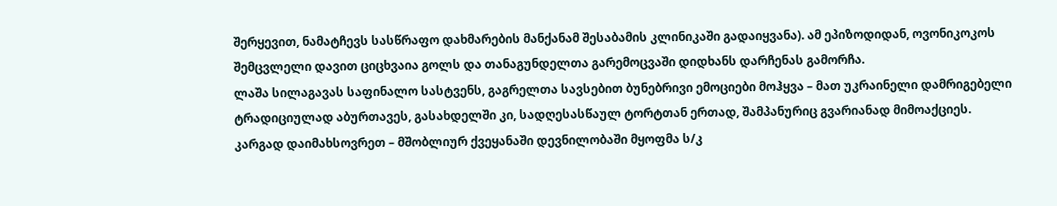შერყევით, ნამატჩევს სასწრაფო დახმარების მანქანამ შესაბამის კლინიკაში გადაიყვანა). ამ ეპიზოდიდან, ოვონიკოკოს შემცვლელი დავით ციცხვაია გოლს და თანაგუნდელთა გარემოცვაში დიდხანს დარჩენას გამორჩა.
ლაშა სილაგავას საფინალო სასტვენს, გაგრელთა სავსებით ბუნებრივი ემოციები მოჰყვა – მათ უკრაინელი დამრიგებელი ტრადიციულად აბურთავეს, გასახდელში კი, სადღესასწაულ ტორტთან ერთად, შამპანურიც გვარიანად მიმოაქციეს.
კარგად დაიმახსოვრეთ – მშობლიურ ქვეყანაში დევნილობაში მყოფმა ს/კ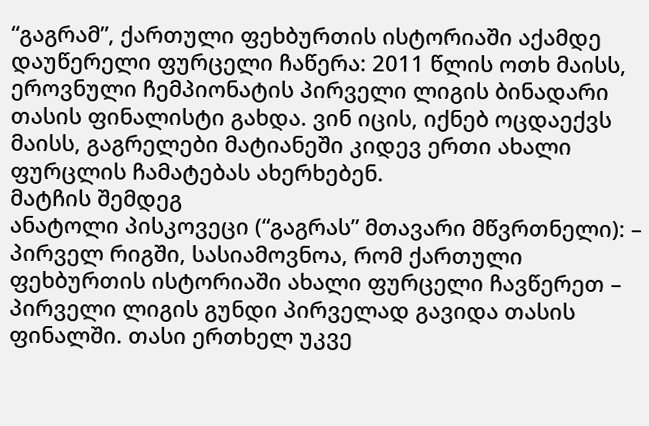“გაგრამ”, ქართული ფეხბურთის ისტორიაში აქამდე დაუწერელი ფურცელი ჩაწერა: 2011 წლის ოთხ მაისს, ეროვნული ჩემპიონატის პირველი ლიგის ბინადარი თასის ფინალისტი გახდა. ვინ იცის, იქნებ ოცდაექვს მაისს, გაგრელები მატიანეში კიდევ ერთი ახალი ფურცლის ჩამატებას ახერხებენ.
მატჩის შემდეგ
ანატოლი პისკოვეცი (“გაგრას” მთავარი მწვრთნელი): – პირველ რიგში, სასიამოვნოა, რომ ქართული ფეხბურთის ისტორიაში ახალი ფურცელი ჩავწერეთ – პირველი ლიგის გუნდი პირველად გავიდა თასის ფინალში. თასი ერთხელ უკვე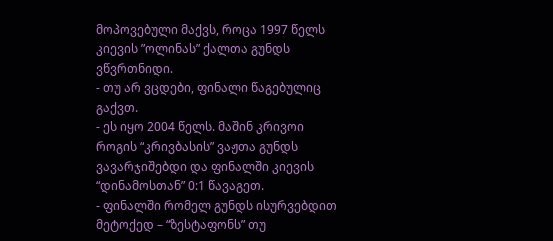მოპოვებული მაქვს, როცა 1997 წელს კიევის ”ოლინას” ქალთა გუნდს ვწვრთნიდი.
- თუ არ ვცდები, ფინალი წაგებულიც გაქვთ.
- ეს იყო 2004 წელს. მაშინ კრივოი როგის “კრივბასის” ვაჟთა გუნდს ვავარჯიშებდი და ფინალში კიევის “დინამოსთან” 0:1 წავაგეთ.
- ფინალში რომელ გუნდს ისურვებდით მეტოქედ – “ზესტაფონს” თუ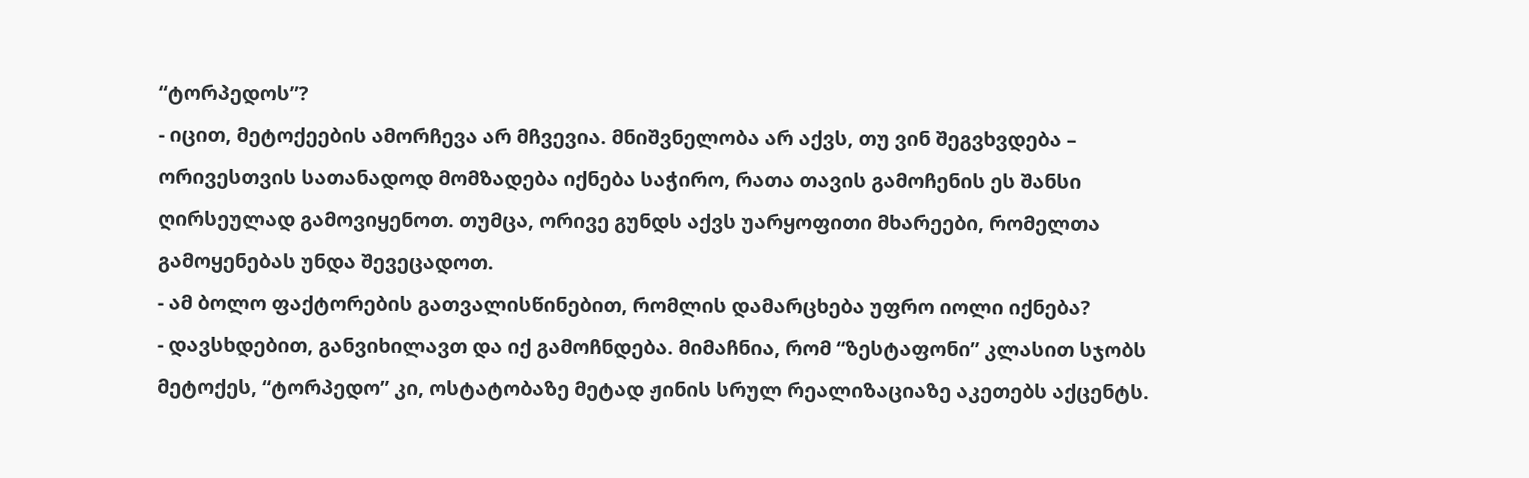“ტორპედოს”?
- იცით, მეტოქეების ამორჩევა არ მჩვევია. მნიშვნელობა არ აქვს, თუ ვინ შეგვხვდება – ორივესთვის სათანადოდ მომზადება იქნება საჭირო, რათა თავის გამოჩენის ეს შანსი ღირსეულად გამოვიყენოთ. თუმცა, ორივე გუნდს აქვს უარყოფითი მხარეები, რომელთა გამოყენებას უნდა შევეცადოთ.
- ამ ბოლო ფაქტორების გათვალისწინებით, რომლის დამარცხება უფრო იოლი იქნება?
- დავსხდებით, განვიხილავთ და იქ გამოჩნდება. მიმაჩნია, რომ “ზესტაფონი” კლასით სჯობს მეტოქეს, “ტორპედო” კი, ოსტატობაზე მეტად ჟინის სრულ რეალიზაციაზე აკეთებს აქცენტს.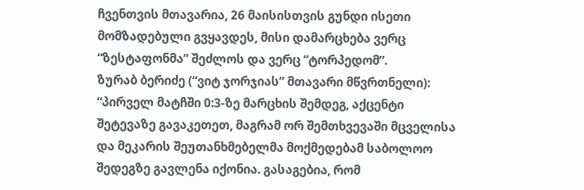ჩვენთვის მთავარია, 26 მაისისთვის გუნდი ისეთი მომზადებული გვყავდეს, მისი დამარცხება ვერც “ზესტაფონმა” შეძლოს და ვერც “ტორპედომ”.
ზურაბ ბერიძე (“ვიტ ჯორჯიას” მთავარი მწვრთნელი): “პირველ მატჩში 0:3-ზე მარცხის შემდეგ, აქცენტი შეტევაზე გავაკეთეთ, მაგრამ ორ შემთხვევაში მცველისა და მეკარის შეუთანხმებელმა მოქმედებამ საბოლოო შედეგზე გავლენა იქონია. გასაგებია, რომ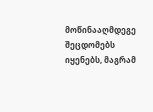მოწინააღმდეგე შეცდომებს იყენებს, მაგრამ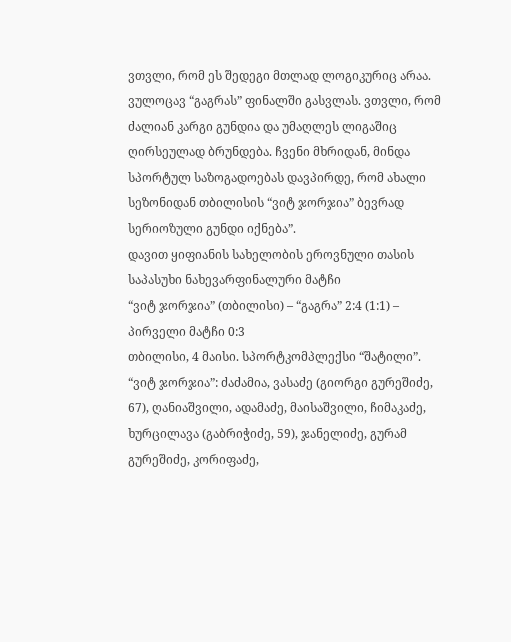ვთვლი, რომ ეს შედეგი მთლად ლოგიკურიც არაა.
ვულოცავ “გაგრას” ფინალში გასვლას. ვთვლი, რომ ძალიან კარგი გუნდია და უმაღლეს ლიგაშიც ღირსეულად ბრუნდება. ჩვენი მხრიდან, მინდა სპორტულ საზოგადოებას დავპირდე, რომ ახალი სეზონიდან თბილისის “ვიტ ჯორჯია” ბევრად სერიოზული გუნდი იქნება”.
დავით ყიფიანის სახელობის ეროვნული თასის საპასუხი ნახევარფინალური მატჩი
“ვიტ ჯორჯია” (თბილისი) – “გაგრა” 2:4 (1:1) – პირველი მატჩი 0:3
თბილისი, 4 მაისი. სპორტკომპლექსი “შატილი”.
“ვიტ ჯორჯია”: ძაძამია, ვასაძე (გიორგი გურეშიძე, 67), ღანიაშვილი, ადამაძე, მაისაშვილი, ჩიმაკაძე, ხურცილავა (გაბრიჭიძე, 59), ჯანელიძე, გურამ გურეშიძე, კორიფაძე,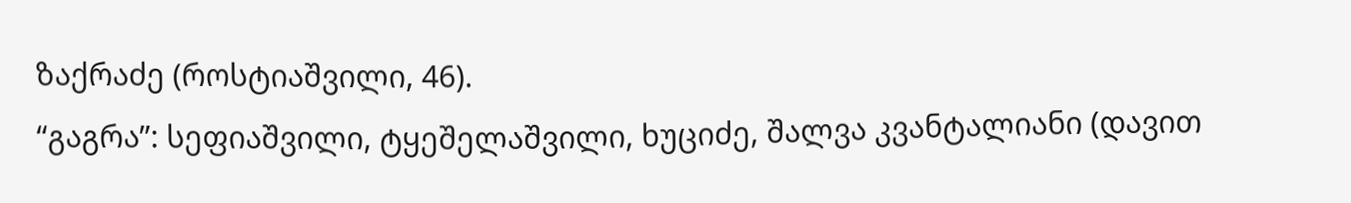ზაქრაძე (როსტიაშვილი, 46).
“გაგრა”: სეფიაშვილი, ტყეშელაშვილი, ხუციძე, შალვა კვანტალიანი (დავით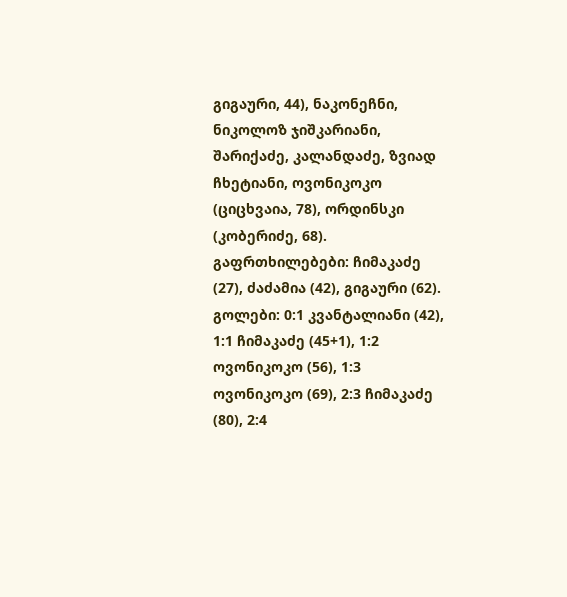გიგაური, 44), ნაკონეჩნი, ნიკოლოზ ჯიშკარიანი, შარიქაძე, კალანდაძე, ზვიად ჩხეტიანი, ოვონიკოკო (ციცხვაია, 78), ორდინსკი (კობერიძე, 68).
გაფრთხილებები: ჩიმაკაძე (27), ძაძამია (42), გიგაური (62).
გოლები: 0:1 კვანტალიანი (42), 1:1 ჩიმაკაძე (45+1), 1:2 ოვონიკოკო (56), 1:3 ოვონიკოკო (69), 2:3 ჩიმაკაძე (80), 2:4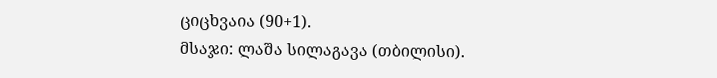ციცხვაია (90+1).
მსაჯი: ლაშა სილაგავა (თბილისი).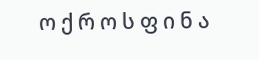ო ქ რ ო ს ფ ი ნ ა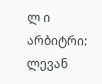ლ ი
არბიტრი: ლევან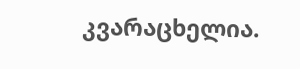კვარაცხელია.